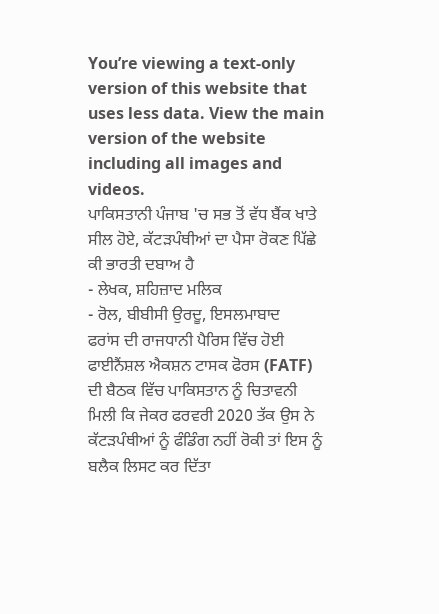You’re viewing a text-only version of this website that uses less data. View the main version of the website including all images and videos.
ਪਾਕਿਸਤਾਨੀ ਪੰਜਾਬ 'ਚ ਸਭ ਤੋਂ ਵੱਧ ਬੈਂਕ ਖਾਤੇ ਸੀਲ ਹੋਏ, ਕੱਟੜਪੰਥੀਆਂ ਦਾ ਪੈਸਾ ਰੋਕਣ ਪਿੱਛੇ ਕੀ ਭਾਰਤੀ ਦਬਾਅ ਹੈ
- ਲੇਖਕ, ਸ਼ਹਿਜ਼ਾਦ ਮਲਿਕ
- ਰੋਲ, ਬੀਬੀਸੀ ਉਰਦੂ, ਇਸਲਮਾਬਾਦ
ਫਰਾਂਸ ਦੀ ਰਾਜਧਾਨੀ ਪੈਰਿਸ ਵਿੱਚ ਹੋਈ ਫਾਈਨੈਂਸ਼ਲ ਐਕਸ਼ਨ ਟਾਸਕ ਫੋਰਸ (FATF) ਦੀ ਬੈਠਕ ਵਿੱਚ ਪਾਕਿਸਤਾਨ ਨੂੰ ਚਿਤਾਵਨੀ ਮਿਲੀ ਕਿ ਜੇਕਰ ਫਰਵਰੀ 2020 ਤੱਕ ਉਸ ਨੇ ਕੱਟੜਪੰਥੀਆਂ ਨੂੰ ਫੰਡਿੰਗ ਨਹੀਂ ਰੋਕੀ ਤਾਂ ਇਸ ਨੂੰ ਬਲੈਕ ਲਿਸਟ ਕਰ ਦਿੱਤਾ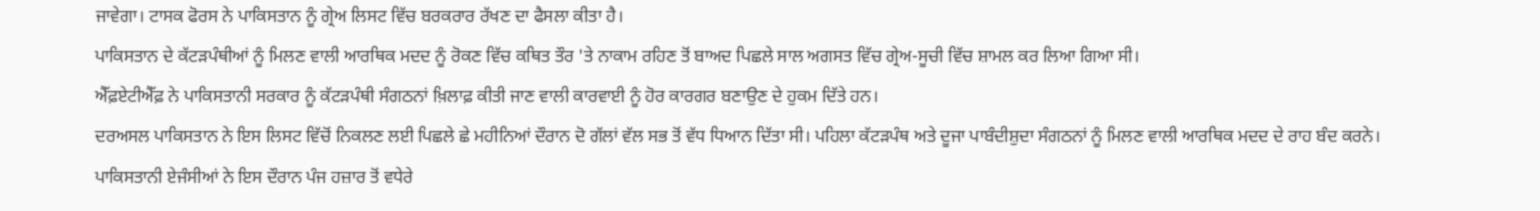ਜਾਵੇਗਾ। ਟਾਸਕ ਫੋਰਸ ਨੇ ਪਾਕਿਸਤਾਨ ਨੂੰ ਗ੍ਰੇਅ ਲਿਸਟ ਵਿੱਚ ਬਰਕਰਾਰ ਰੱਖਣ ਦਾ ਫੈਸਲਾ ਕੀਤਾ ਹੈ।
ਪਾਕਿਸਤਾਨ ਦੇ ਕੱਟੜਪੰਥੀਆਂ ਨੂੰ ਮਿਲਣ ਵਾਲੀ ਆਰਥਿਕ ਮਦਦ ਨੂੰ ਰੋਕਣ ਵਿੱਚ ਕਥਿਤ ਤੌਰ 'ਤੇ ਨਾਕਾਮ ਰਹਿਣ ਤੋਂ ਬਾਅਦ ਪਿਛਲੇ ਸਾਲ ਅਗਸਤ ਵਿੱਚ ਗ੍ਰੇਅ-ਸੂਚੀ ਵਿੱਚ ਸ਼ਾਮਲ ਕਰ ਲਿਆ ਗਿਆ ਸੀ।
ਐੱਫ਼ਏਟੀਐੱਫ਼ ਨੇ ਪਾਕਿਸਤਾਨੀ ਸਰਕਾਰ ਨੂੰ ਕੱਟੜਪੰਥੀ ਸੰਗਠਨਾਂ ਖ਼ਿਲਾਫ਼ ਕੀਤੀ ਜਾਣ ਵਾਲੀ ਕਾਰਵਾਈ ਨੂੰ ਹੋਰ ਕਾਰਗਰ ਬਣਾਉਣ ਦੇ ਹੁਕਮ ਦਿੱਤੇ ਹਨ।
ਦਰਅਸਲ ਪਾਕਿਸਤਾਨ ਨੇ ਇਸ ਲਿਸਟ ਵਿੱਚੋਂ ਨਿਕਲਣ ਲਈ ਪਿਛਲੇ ਛੇ ਮਹੀਨਿਆਂ ਦੌਰਾਨ ਦੋ ਗੱਲਾਂ ਵੱਲ ਸਭ ਤੋਂ ਵੱਧ ਧਿਆਨ ਦਿੱਤਾ ਸੀ। ਪਹਿਲਾ ਕੱਟੜਪੰਥ ਅਤੇ ਦੂਜਾ ਪਾਬੰਦੀਸ਼ੁਦਾ ਸੰਗਠਨਾਂ ਨੂੰ ਮਿਲਣ ਵਾਲੀ ਆਰਥਿਕ ਮਦਦ ਦੇ ਰਾਹ ਬੰਦ ਕਰਨੇ।
ਪਾਕਿਸਤਾਨੀ ਏਜੰਸੀਆਂ ਨੇ ਇਸ ਦੌਰਾਨ ਪੰਜ ਹਜ਼ਾਰ ਤੋਂ ਵਧੇਰੇ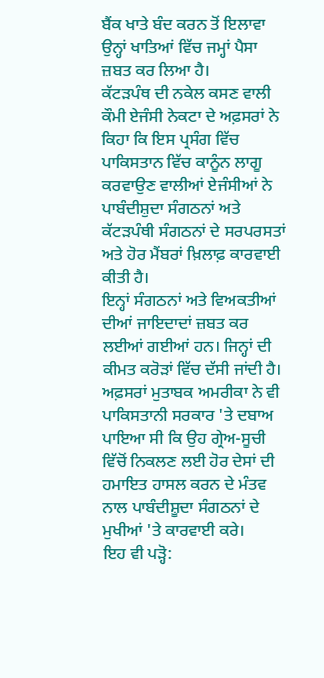ਬੈਂਕ ਖਾਤੇ ਬੰਦ ਕਰਨ ਤੋਂ ਇਲਾਵਾ ਉਨ੍ਹਾਂ ਖਾਤਿਆਂ ਵਿੱਚ ਜਮ੍ਹਾਂ ਪੈਸਾ ਜ਼ਬਤ ਕਰ ਲਿਆ ਹੈ।
ਕੱਟੜਪੰਥ ਦੀ ਨਕੇਲ ਕਸਣ ਵਾਲੀ ਕੌਮੀ ਏਜੰਸੀ ਨੇਕਟਾ ਦੇ ਅਫ਼ਸਰਾਂ ਨੇ ਕਿਹਾ ਕਿ ਇਸ ਪ੍ਰਸੰਗ ਵਿੱਚ ਪਾਕਿਸਤਾਨ ਵਿੱਚ ਕਾਨੂੰਨ ਲਾਗੂ ਕਰਵਾਉਣ ਵਾਲੀਆਂ ਏਜੰਸੀਆਂ ਨੇ ਪਾਬੰਦੀਸ਼ੁਦਾ ਸੰਗਠਨਾਂ ਅਤੇ ਕੱਟੜਪੰਥੀ ਸੰਗਠਨਾਂ ਦੇ ਸਰਪਰਸਤਾਂ ਅਤੇ ਹੋਰ ਮੈਂਬਰਾਂ ਖ਼ਿਲਾਫ਼ ਕਾਰਵਾਈ ਕੀਤੀ ਹੈ।
ਇਨ੍ਹਾਂ ਸੰਗਠਨਾਂ ਅਤੇ ਵਿਅਕਤੀਆਂ ਦੀਆਂ ਜਾਇਦਾਦਾਂ ਜ਼ਬਤ ਕਰ ਲਈਆਂ ਗਈਆਂ ਹਨ। ਜਿਨ੍ਹਾਂ ਦੀ ਕੀਮਤ ਕਰੋੜਾਂ ਵਿੱਚ ਦੱਸੀ ਜਾਂਦੀ ਹੈ।
ਅਫ਼ਸਰਾਂ ਮੁਤਾਬਕ ਅਮਰੀਕਾ ਨੇ ਵੀ ਪਾਕਿਸਤਾਨੀ ਸਰਕਾਰ 'ਤੇ ਦਬਾਅ ਪਾਇਆ ਸੀ ਕਿ ਉਹ ਗ੍ਰੇਅ-ਸੂਚੀ ਵਿੱਚੋਂ ਨਿਕਲਣ ਲਈ ਹੋਰ ਦੇਸਾਂ ਦੀ ਹਮਾਇਤ ਹਾਸਲ ਕਰਨ ਦੇ ਮੰਤਵ ਨਾਲ ਪਾਬੰਦੀਸ਼ੂਦਾ ਸੰਗਠਨਾਂ ਦੇ ਮੁਖੀਆਂ 'ਤੇ ਕਾਰਵਾਈ ਕਰੇ।
ਇਹ ਵੀ ਪੜ੍ਹੋ: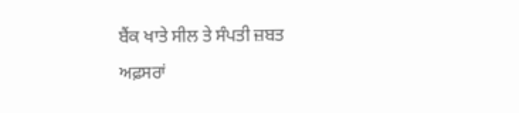ਬੈਂਕ ਖਾਤੇ ਸੀਲ ਤੇ ਸੰਪਤੀ ਜ਼ਬਤ
ਅਫ਼ਸਰਾਂ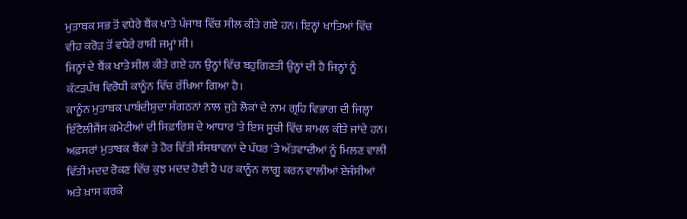ਮੁਤਾਬਕ ਸਭ ਤੋਂ ਵਧੇਰੇ ਬੈਂਕ ਖਾਤੇ ਪੰਜਾਬ ਵਿੱਚ ਸੀਲ ਕੀਤੇ ਗਏ ਹਨ। ਇਨ੍ਹਾਂ ਖਾਤਿਆਂ ਵਿੱਚ ਵੀਹ ਕਰੋੜ ਤੋਂ ਵਧੇਰੇ ਰਾਸ਼ੀ ਜਮ੍ਹਾਂ ਸੀ।
ਜਿਨ੍ਹਾਂ ਦੇ ਬੈਂਕ ਖਾਤੇ ਸੀਲ ਕੀਤੇ ਗਏ ਹਨ ਉਨ੍ਹਾਂ ਵਿੱਚ ਬਹੁਗਿਣਤੀ ਉਨ੍ਹਾਂ ਦੀ ਹੈ ਜਿਨ੍ਹਾਂ ਨੂੰ ਕੱਟੜਪੰਥ ਵਿਰੋਧੀ ਕਾਨੂੰਨ ਵਿੱਚ ਰੱਖਿਆ ਗਿਆ ਹੈ।
ਕਾਨੂੰਨ ਮੁਤਾਬਕ ਪਾਬੰਦੀਸ਼ੁਦਾ ਸੰਗਠਨਾਂ ਨਾਲ ਜੁੜੇ ਲੋਕਾਂ ਦੇ ਨਾਮ ਗ੍ਰਹਿ ਵਿਭਾਗ ਦੀ ਜਿਲ੍ਹਾ ਇੰਟੈਲੀਜੈਂਸ ਕਮੇਟੀਆਂ ਦੀ ਸਿਫ਼ਾਰਿਸ਼ ਦੇ ਆਧਾਰ 'ਤੇ ਇਸ ਸੂਚੀ ਵਿੱਚ ਸ਼ਾਮਲ ਕੀਤੇ ਜਾਂਦੇ ਹਨ।
ਅਫ਼ਸਰਾਂ ਮੁਤਾਬਕ ਬੈਂਕਾਂ ਤੇ ਹੋਰ ਵਿੱਤੀ ਸੰਸਥਾਵਨਾਂ ਦੇ ਪੱਧਰ 'ਤੇ ਅੱਤਵਾਦੀਆਂ ਨੂੰ ਮਿਲਣ ਵਾਲੀ ਵਿੱਤੀ ਮਦਦ ਰੋਕਣ ਵਿੱਚ ਕੁਝ ਮਦਦ ਹੋਈ ਹੈ ਪਰ ਕਾਨੂੰਨ ਲਾਗੂ ਕਰਨ ਵਾਲੀਆਂ ਏਜੰਸੀਆਂ ਅਤੇ ਖ਼ਾਸ ਕਰਕੇ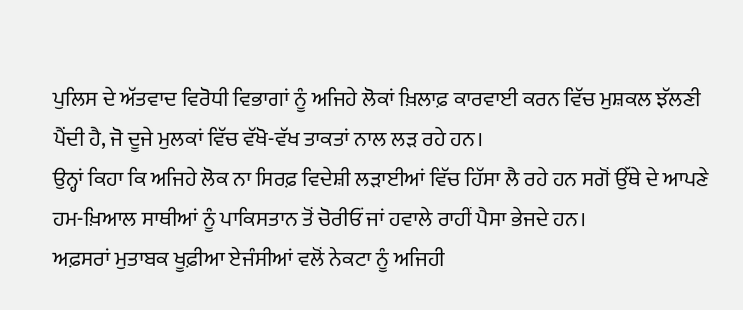ਪੁਲਿਸ ਦੇ ਅੱਤਵਾਦ ਵਿਰੋਧੀ ਵਿਭਾਗਾਂ ਨੂੰ ਅਜਿਹੇ ਲੋਕਾਂ ਖ਼ਿਲਾਫ਼ ਕਾਰਵਾਈ ਕਰਨ ਵਿੱਚ ਮੁਸ਼ਕਲ ਝੱਲਣੀ ਪੈਂਦੀ ਹੈ, ਜੋ ਦੂਜੇ ਮੁਲਕਾਂ ਵਿੱਚ ਵੱਖੋ-ਵੱਖ ਤਾਕਤਾਂ ਨਾਲ ਲੜ ਰਹੇ ਹਨ।
ਉਨ੍ਹਾਂ ਕਿਹਾ ਕਿ ਅਜਿਹੇ ਲੋਕ ਨਾ ਸਿਰਫ਼ ਵਿਦੇਸ਼ੀ ਲੜਾਈਆਂ ਵਿੱਚ ਹਿੱਸਾ ਲੈ ਰਹੇ ਹਨ ਸਗੋਂ ਉੱਥੇ ਦੇ ਆਪਣੇ ਹਮ-ਖ਼ਿਆਲ ਸਾਥੀਆਂ ਨੂੰ ਪਾਕਿਸਤਾਨ ਤੋਂ ਚੋਰੀਓਂ ਜਾਂ ਹਵਾਲੇ ਰਾਹੀਂ ਪੈਸਾ ਭੇਜਦੇ ਹਨ।
ਅਫ਼ਸਰਾਂ ਮੁਤਾਬਕ ਖੂਫ਼ੀਆ ਏਜੰਸੀਆਂ ਵਲੋਂ ਨੇਕਟਾ ਨੂੰ ਅਜਿਹੀ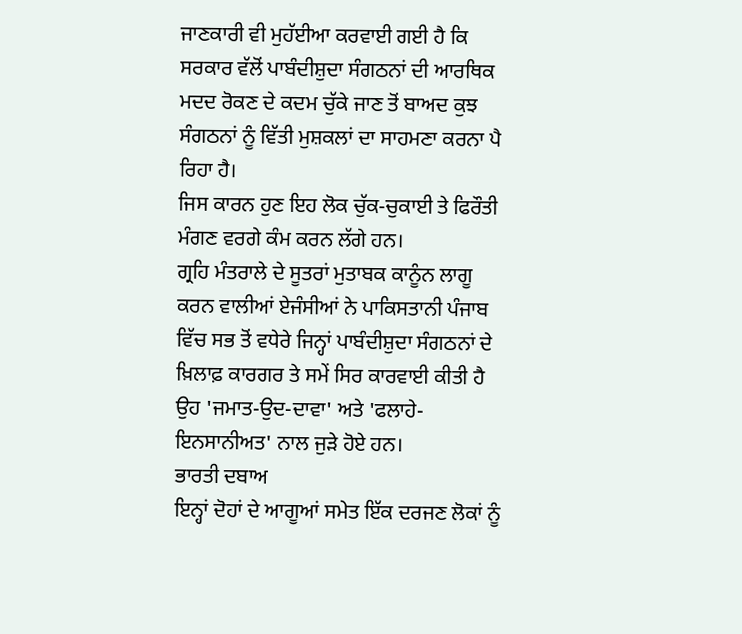ਜਾਣਕਾਰੀ ਵੀ ਮੁਹੱਈਆ ਕਰਵਾਈ ਗਈ ਹੈ ਕਿ ਸਰਕਾਰ ਵੱਲੋਂ ਪਾਬੰਦੀਸ਼ੁਦਾ ਸੰਗਠਨਾਂ ਦੀ ਆਰਥਿਕ ਮਦਦ ਰੋਕਣ ਦੇ ਕਦਮ ਚੁੱਕੇ ਜਾਣ ਤੋਂ ਬਾਅਦ ਕੁਝ ਸੰਗਠਨਾਂ ਨੂੰ ਵਿੱਤੀ ਮੁਸ਼ਕਲਾਂ ਦਾ ਸਾਹਮਣਾ ਕਰਨਾ ਪੈ ਰਿਹਾ ਹੈ।
ਜਿਸ ਕਾਰਨ ਹੁਣ ਇਹ ਲੋਕ ਚੁੱਕ-ਚੁਕਾਈ ਤੇ ਫਿਰੌਤੀ ਮੰਗਣ ਵਰਗੇ ਕੰਮ ਕਰਨ ਲੱਗੇ ਹਨ।
ਗ੍ਰਹਿ ਮੰਤਰਾਲੇ ਦੇ ਸੂਤਰਾਂ ਮੁਤਾਬਕ ਕਾਨੂੰਨ ਲਾਗੂ ਕਰਨ ਵਾਲੀਆਂ ਏਜੰਸੀਆਂ ਨੇ ਪਾਕਿਸਤਾਨੀ ਪੰਜਾਬ ਵਿੱਚ ਸਭ ਤੋਂ ਵਧੇਰੇ ਜਿਨ੍ਹਾਂ ਪਾਬੰਦੀਸ਼ੁਦਾ ਸੰਗਠਨਾਂ ਦੇ ਖ਼ਿਲਾਫ਼ ਕਾਰਗਰ ਤੇ ਸਮੇਂ ਸਿਰ ਕਾਰਵਾਈ ਕੀਤੀ ਹੈ ਉਹ 'ਜਮਾਤ-ਉਦ-ਦਾਵਾ' ਅਤੇ 'ਫਲਾਹੇ-ਇਨਸਾਨੀਅਤ' ਨਾਲ ਜੁੜੇ ਹੋਏ ਹਨ।
ਭਾਰਤੀ ਦਬਾਅ
ਇਨ੍ਹਾਂ ਦੋਹਾਂ ਦੇ ਆਗੂਆਂ ਸਮੇਤ ਇੱਕ ਦਰਜਣ ਲੋਕਾਂ ਨੂੰ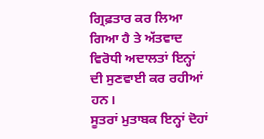ਗ੍ਰਿਫ਼ਤਾਰ ਕਰ ਲਿਆ ਗਿਆ ਹੈ ਤੇ ਅੱਤਵਾਦ ਵਿਰੋਧੀ ਅਦਾਲਤਾਂ ਇਨ੍ਹਾਂ ਦੀ ਸੁਣਵਾਈ ਕਰ ਰਹੀਆਂ ਹਨ।
ਸੂਤਰਾਂ ਮੁਤਾਬਕ ਇਨ੍ਹਾਂ ਦੋਹਾਂ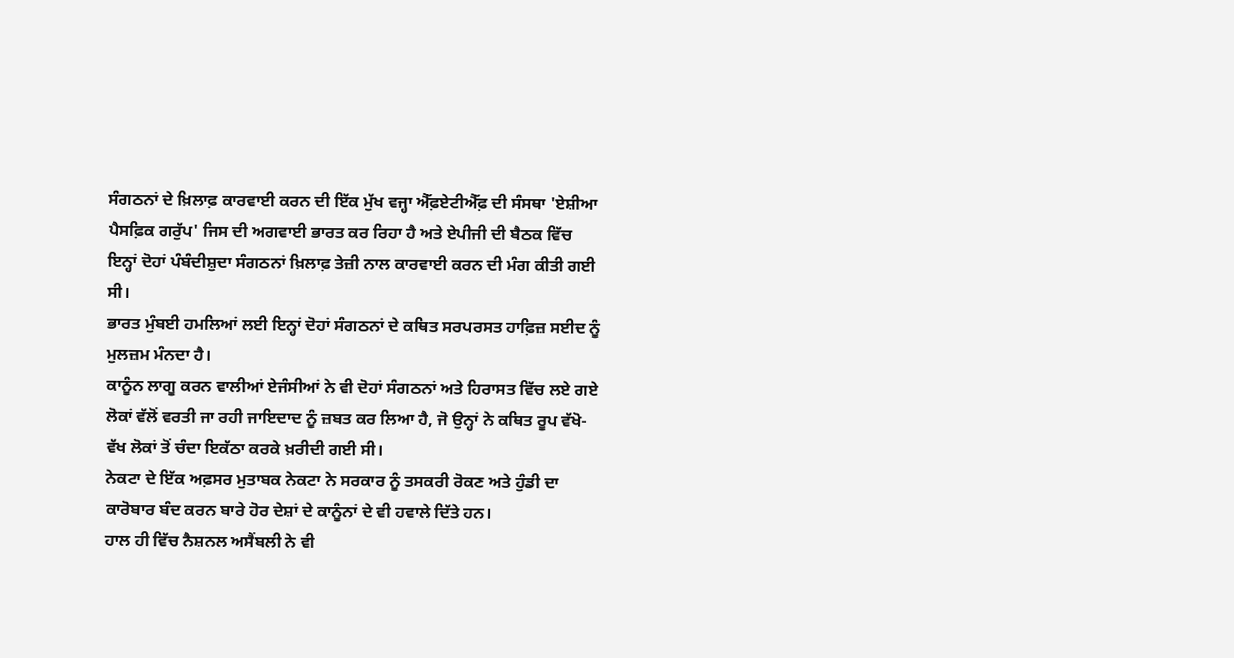ਸੰਗਠਨਾਂ ਦੇ ਖ਼ਿਲਾਫ਼ ਕਾਰਵਾਈ ਕਰਨ ਦੀ ਇੱਕ ਮੁੱਖ ਵਜ੍ਹਾ ਐੱਫ਼ਏਟੀਐੱਫ਼ ਦੀ ਸੰਸਥਾ 'ਏਸ਼ੀਆ ਪੈਸਫ਼ਿਕ ਗਰੁੱਪ' ਜਿਸ ਦੀ ਅਗਵਾਈ ਭਾਰਤ ਕਰ ਰਿਹਾ ਹੈ ਅਤੇ ਏਪੀਜੀ ਦੀ ਬੈਠਕ ਵਿੱਚ ਇਨ੍ਹਾਂ ਦੋਹਾਂ ਪੰਬੰਦੀਸ਼ੁਦਾ ਸੰਗਠਨਾਂ ਖ਼ਿਲਾਫ਼ ਤੇਜ਼ੀ ਨਾਲ ਕਾਰਵਾਈ ਕਰਨ ਦੀ ਮੰਗ ਕੀਤੀ ਗਈ ਸੀ।
ਭਾਰਤ ਮੁੰਬਈ ਹਮਲਿਆਂ ਲਈ ਇਨ੍ਹਾਂ ਦੋਹਾਂ ਸੰਗਠਨਾਂ ਦੇ ਕਥਿਤ ਸਰਪਰਸਤ ਹਾਫ਼ਿਜ਼ ਸਈਦ ਨੂੰ ਮੁਲਜ਼ਮ ਮੰਨਦਾ ਹੈ।
ਕਾਨੂੰਨ ਲਾਗੂ ਕਰਨ ਵਾਲੀਆਂ ਏਜੰਸੀਆਂ ਨੇ ਵੀ ਦੋਹਾਂ ਸੰਗਠਨਾਂ ਅਤੇ ਹਿਰਾਸਤ ਵਿੱਚ ਲਏ ਗਏ ਲੋਕਾਂ ਵੱਲੋਂ ਵਰਤੀ ਜਾ ਰਹੀ ਜਾਇਦਾਦ ਨੂੰ ਜ਼ਬਤ ਕਰ ਲਿਆ ਹੈ, ਜੋ ਉਨ੍ਹਾਂ ਨੇ ਕਥਿਤ ਰੂਪ ਵੱਖੋ-ਵੱਖ ਲੋਕਾਂ ਤੋਂ ਚੰਦਾ ਇਕੱਠਾ ਕਰਕੇ ਖ਼ਰੀਦੀ ਗਈ ਸੀ।
ਨੇਕਟਾ ਦੇ ਇੱਕ ਅਫ਼ਸਰ ਮੁਤਾਬਕ ਨੇਕਟਾ ਨੇ ਸਰਕਾਰ ਨੂੰ ਤਸਕਰੀ ਰੋਕਣ ਅਤੇ ਹੁੰਡੀ ਦਾ ਕਾਰੋਬਾਰ ਬੰਦ ਕਰਨ ਬਾਰੇ ਹੋਰ ਦੇਸ਼ਾਂ ਦੇ ਕਾਨੂੰਨਾਂ ਦੇ ਵੀ ਹਵਾਲੇ ਦਿੱਤੇ ਹਨ।
ਹਾਲ ਹੀ ਵਿੱਚ ਨੈਸ਼ਨਲ ਅਸੈਂਬਲੀ ਨੇ ਵੀ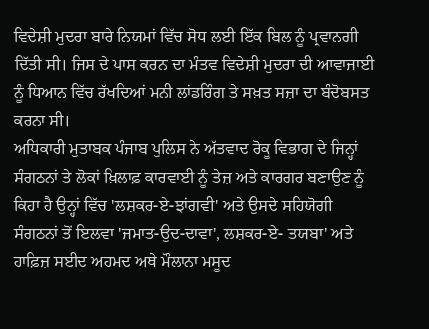ਵਿਦੇਸ਼ੀ ਮੁਦਰਾ ਬਾਰੇ ਨਿਯਮਾਂ ਵਿੱਚ ਸੋਧ ਲਈ ਇੱਕ ਬਿਲ ਨੂੰ ਪ੍ਰਵਾਨਗੀ ਦਿੱਤੀ ਸੀ। ਜਿਸ ਦੇ ਪਾਸ ਕਰਨ ਦਾ ਮੰਤਵ ਵਿਦੇਸ਼ੀ ਮੁਦਰਾ ਦੀ ਆਵਾਜਾਈ ਨੂੰ ਧਿਆਨ ਵਿੱਚ ਰੱਖਦਿਆਂ ਮਨੀ ਲਾਂਡਰਿੰਗ ਤੇ ਸਖ਼ਤ ਸਜ਼ਾ ਦਾ ਬੰਦੋਬਸਤ ਕਰਨਾ ਸੀ।
ਅਧਿਕਾਰੀ ਮੁਤਾਬਕ ਪੰਜਾਬ ਪੁਲਿਸ ਨੇ ਅੱਤਵਾਦ ਰੋਕੂ ਵਿਭਾਗ ਦੇ ਜਿਨ੍ਹਾਂ ਸੰਗਠਨਾਂ ਤੇ ਲੋਕਾਂ ਖ਼ਿਲਾਫ਼ ਕਾਰਵਾਈ ਨੂੰ ਤੇਜ਼ ਅਤੇ ਕਾਰਗਰ ਬਣਾਉਣ ਨੂੰ ਕਿਹਾ ਹੈ ਉਨ੍ਹਾਂ ਵਿੱਚ 'ਲਸ਼ਕਰ-ਏ-ਝਾਂਗਵੀ' ਅਤੇ ਉਸਦੇ ਸਹਿਯੋਗੀ ਸੰਗਠਨਾਂ ਤੋਂ ਇਲਵਾ 'ਜਮਾਤ-ਉਦ-ਦਾਵਾ', ਲਸ਼ਕਰ-ਏ- ਤਯਬਾ' ਅਤੇ ਹਾਫ਼ਿਜ਼ ਸਈਦ ਅਹਮਦ ਅਥੇ ਮੌਲਾਨਾ ਮਸੂਦ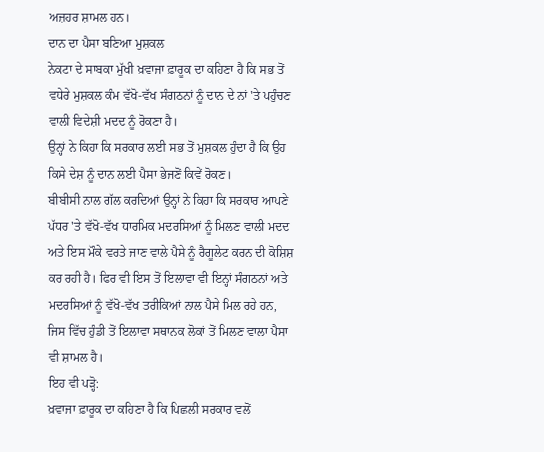ਅਜ਼ਹਰ ਸ਼ਾਮਲ ਹਨ।
ਦਾਨ ਦਾ ਪੈਸਾ ਬਣਿਆ ਮੁਸ਼ਕਲ
ਨੇਕਟਾ ਦੇ ਸਾਬਕਾ ਮੁੱਖੀ ਖ਼ਵਾਜਾ ਫ਼ਾਰੂਕ ਦਾ ਕਹਿਣਾ ਹੈ ਕਿ ਸਭ ਤੋਂ ਵਧੇਰੇ ਮੁਸ਼ਕਲ ਕੰਮ ਵੱਖੋ-ਵੱਖ ਸੰਗਠਨਾਂ ਨੂੰ ਦਾਨ ਦੇ ਨਾਂ 'ਤੇ ਪਹੁੰਚਣ ਵਾਲੀ ਵਿਦੇਸ਼ੀ ਮਦਦ ਨੂੰ ਰੋਕਣਾ ਹੈ।
ਉਨ੍ਹਾਂ ਨੇ ਕਿਹਾ ਕਿ ਸਰਕਾਰ ਲਈ ਸਭ ਤੋਂ ਮੁਸ਼ਕਲ ਹੁੰਦਾ ਹੈ ਕਿ ਉਹ ਕਿਸੇ ਦੇਸ਼ ਨੂੰ ਦਾਨ ਲਈ ਪੈਸਾ ਭੇਜਣੋਂ ਕਿਵੇਂ ਰੋਕਣ।
ਬੀਬੀਸੀ ਨਾਲ ਗੱਲ ਕਰਦਿਆਂ ਉਨ੍ਹਾਂ ਨੇ ਕਿਹਾ ਕਿ ਸਰਕਾਰ ਆਪਣੇ ਪੱਧਰ 'ਤੇ ਵੱਖੋ-ਵੱਖ ਧਾਰਮਿਕ ਮਦਰਸਿਆਂ ਨੂੰ ਮਿਲਣ ਵਾਲੀ ਮਦਦ ਅਤੇ ਇਸ ਮੌਕੇ ਵਰਤੇ ਜਾਣ ਵਾਲੇ ਪੈਸੇ ਨੂੰ ਰੈਗੂਲੇਟ ਕਰਨ ਦੀ ਕੋਸ਼ਿਸ਼ ਕਰ ਰਹੀ ਹੈ। ਫਿਰ ਵੀ ਇਸ ਤੋਂ ਇਲਾਵਾ ਵੀ ਇਨ੍ਹਾਂ ਸੰਗਠਨਾਂ ਅਤੇ ਮਦਰਸਿਆਂ ਨੂੰ ਵੱਖੋ-ਵੱਖ ਤਰੀਕਿਆਂ ਨਾਲ ਪੈਸੇ ਮਿਲ ਰਹੇ ਹਨ, ਜਿਸ ਵਿੱਚ ਹੁੰਡੀ ਤੋਂ ਇਲਾਵਾ ਸਥਾਨਕ ਲੋਕਾਂ ਤੋਂ ਮਿਲਣ ਵਾਲਾ ਪੈਸਾ ਵੀ ਸ਼ਾਮਲ ਹੈ।
ਇਹ ਵੀ ਪੜ੍ਹੋ:
ਖ਼ਵਾਜਾ ਫ਼ਾਰੂਕ ਦਾ ਕਹਿਣਾ ਹੈ ਕਿ ਪਿਛਲੀ ਸਰਕਾਰ ਵਲੋਂ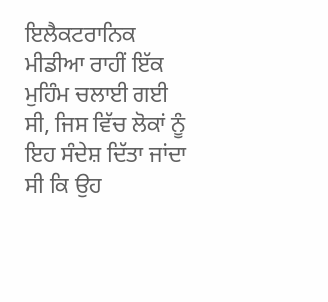ਇਲੈਕਟਰਾਨਿਕ ਮੀਡੀਆ ਰਾਹੀਂ ਇੱਕ ਮੁਹਿੰਮ ਚਲਾਈ ਗਈ ਸੀ, ਜਿਸ ਵਿੱਚ ਲੋਕਾਂ ਨੂੰ ਇਹ ਸੰਦੇਸ਼ ਦਿੱਤਾ ਜਾਂਦਾ ਸੀ ਕਿ ਉਹ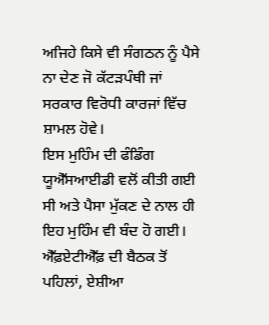ਅਜਿਹੇ ਕਿਸੇ ਵੀ ਸੰਗਠਨ ਨੂੰ ਪੈਸੇ ਨਾ ਦੇਣ ਜੋ ਕੱਟੜਪੰਥੀ ਜਾਂ ਸਰਕਾਰ ਵਿਰੋਧੀ ਕਾਰਜਾਂ ਵਿੱਚ ਸ਼ਾਮਲ ਹੋਵੇ।
ਇਸ ਮੁਹਿੰਮ ਦੀ ਫੰਡਿੰਗ ਯੂਐੱਸਆਈਡੀ ਵਲੋਂ ਕੀਤੀ ਗਈ ਸੀ ਅਤੇ ਪੈਸਾ ਮੁੱਕਣ ਦੇ ਨਾਲ ਹੀ ਇਹ ਮੁਹਿੰਮ ਵੀ ਬੰਦ ਹੋ ਗਈ।
ਐੱਫ਼ਏਟੀਐੱਫ਼ ਦੀ ਬੈਠਕ ਤੋਂ ਪਹਿਲਾਂ, ਏਸ਼ੀਆ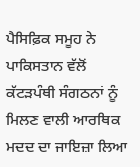ਪੈਸਿਫ਼ਿਕ ਸਮੂਹ ਨੇ ਪਾਕਿਸਤਾਨ ਵੱਲੋਂ ਕੱਟੜਪੰਥੀ ਸੰਗਠਨਾਂ ਨੂੰ ਮਿਲਣ ਵਾਲੀ ਆਰਥਿਕ ਮਦਦ ਦਾ ਜਾਇਜ਼ਾ ਲਿਆ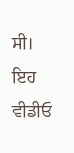ਸੀ।
ਇਹ ਵੀਡੀਓ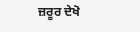ਜ਼ਰੂਰ ਦੇਖੋ